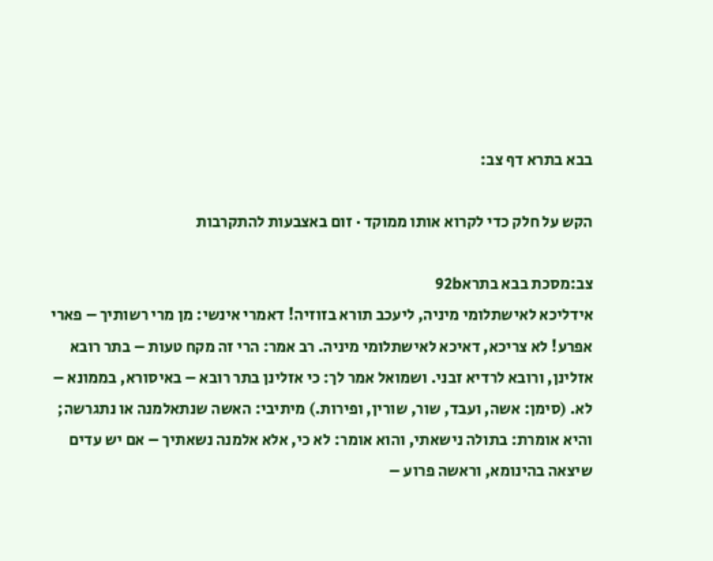בבא בתרא דף צב:

הקש על חלק כדי לקרוא אותו ממוקד · זום באצבעות להתקרבות

צב:מסכת בבא בתרא92b
אידליכא לאישתלומי מיניה, ליעכב תורא בזוזיה! דאמרי אינשי: מן מרי רשותיך – פארי אפרע! לא צריכא, דאיכא לאישתלומי מיניה. רב אמר: הרי זה מקח טעות – בתר רובא אזלינן, ורובא לרדיא זבני. ושמואל אמר לך: כי אזלינן בתר רובא – באיסורא, בממונא – לא. (סימן: אשה, ועבד, שור, שורין, ופירות.) מיתיבי: האשה שנתאלמנה או נתגרשה; והיא אומרת: בתולה נישאתי, והוא אומר: לא כי, אלא אלמנה נשאתיך – אם יש עדים שיצאה בהינומא, וראשה פרוע –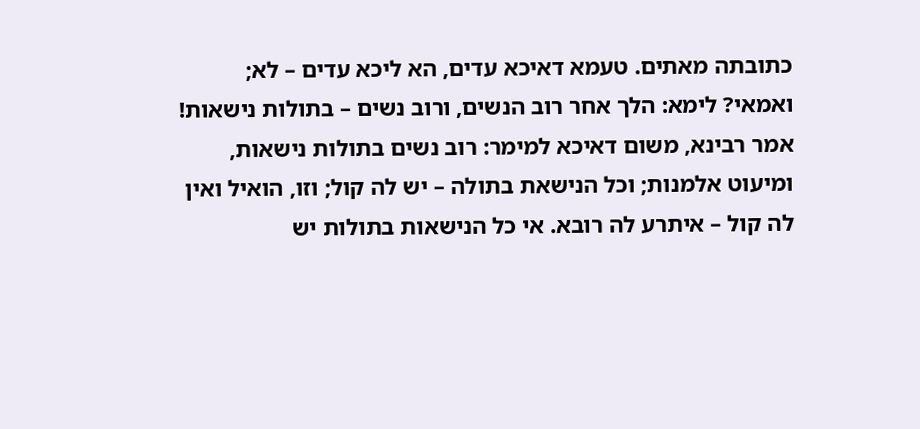כתובתה מאתים. טעמא דאיכא עדים, הא ליכא עדים – לא; ואמאי? לימא: הלך אחר רוב הנשים, ורוב נשים – בתולות נישאות! אמר רבינא, משום דאיכא למימר: רוב נשים בתולות נישאות, ומיעוט אלמנות; וכל הנישאת בתולה – יש לה קול; וזו, הואיל ואין לה קול – איתרע לה רובא. אי כל הנישאות בתולות יש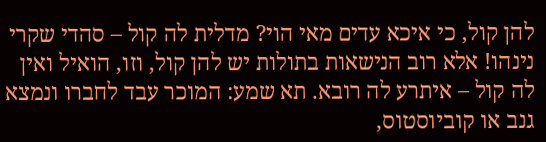להן קול, כי איכא עדים מאי הוי? מדלית לה קול – סהדי שקרי נינהו! אלא רוב הנישאות בתולות יש להן קול, וזו, הואיל ואין לה קול – איתרע לה רובא. תא שמע: המוכר עבד לחברו ונמצא גנב או קוביוסטוס,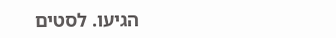הגיעו. לסטים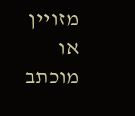מזויין או מוכתב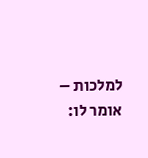למלכות – אומר לו: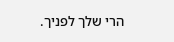הרי שלך לפניך.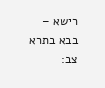רישא –
בבא בתרא צב: